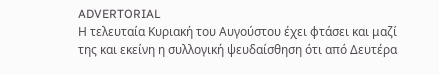ADVERTORIAL
Η τελευταία Κυριακή του Αυγούστου έχει φτάσει και μαζί της και εκείνη η συλλογική ψευδαίσθηση ότι από Δευτέρα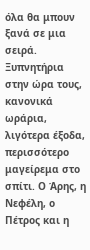όλα θα μπουν ξανά σε μια σειρά. Ξυπνητήρια στην ώρα τους, κανονικά ωράρια, λιγότερα έξοδα, περισσότερο μαγείρεμα στο σπίτι. Ο Άρης, η Νεφέλη, ο Πέτρος και η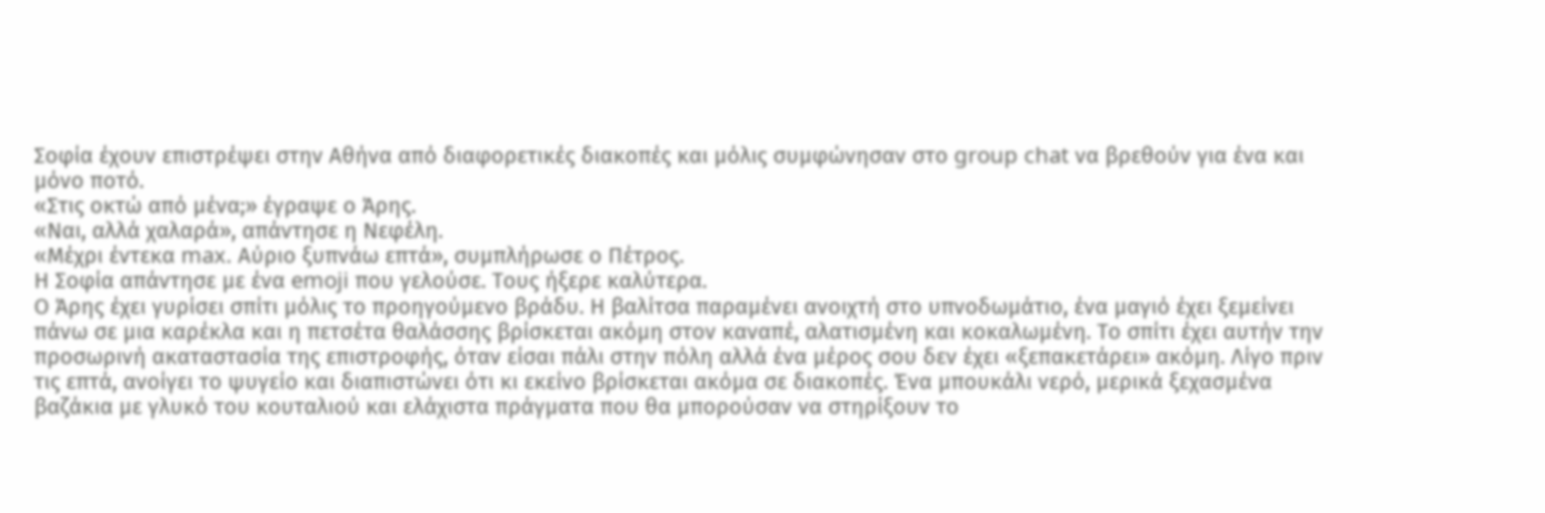Σοφία έχουν επιστρέψει στην Αθήνα από διαφορετικές διακοπές και μόλις συμφώνησαν στο group chat να βρεθούν για ένα και μόνο ποτό.
«Στις οκτώ από μένα;» έγραψε ο Άρης.
«Ναι, αλλά χαλαρά», απάντησε η Νεφέλη.
«Μέχρι έντεκα max. Αύριο ξυπνάω επτά», συμπλήρωσε ο Πέτρος.
Η Σοφία απάντησε με ένα emoji που γελούσε. Τους ήξερε καλύτερα.
Ο Άρης έχει γυρίσει σπίτι μόλις το προηγούμενο βράδυ. Η βαλίτσα παραμένει ανοιχτή στο υπνοδωμάτιο, ένα μαγιό έχει ξεμείνει πάνω σε μια καρέκλα και η πετσέτα θαλάσσης βρίσκεται ακόμη στον καναπέ, αλατισμένη και κοκαλωμένη. Το σπίτι έχει αυτήν την προσωρινή ακαταστασία της επιστροφής, όταν είσαι πάλι στην πόλη αλλά ένα μέρος σου δεν έχει «ξεπακετάρει» ακόμη. Λίγο πριν τις επτά, ανοίγει το ψυγείο και διαπιστώνει ότι κι εκείνο βρίσκεται ακόμα σε διακοπές. Ένα μπουκάλι νερό, μερικά ξεχασμένα βαζάκια με γλυκό του κουταλιού και ελάχιστα πράγματα που θα μπορούσαν να στηρίξουν το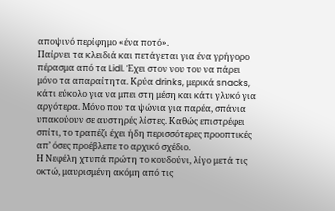αποψινό περίφημο «ένα ποτό».
Παίρνει τα κλειδιά και πετάγεται για ένα γρήγορο πέρασμα από τα Lidl. Έχει στον νου του να πάρει μόνο τα απαραίτητα. Κρύα drinks, μερικά snacks, κάτι εύκολο για να μπει στη μέση και κάτι γλυκό για αργότερα. Μόνο που τα ψώνια για παρέα, σπάνια υπακούουν σε αυστηρές λίστες. Καθώς επιστρέφει σπίτι, το τραπέζι έχει ήδη περισσότερες προοπτικές απ’ όσες προέβλεπε το αρχικό σχέδιο.
Η Νεφέλη χτυπά πρώτη το κουδούνι, λίγο μετά τις οκτώ, μαυρισμένη ακόμη από τις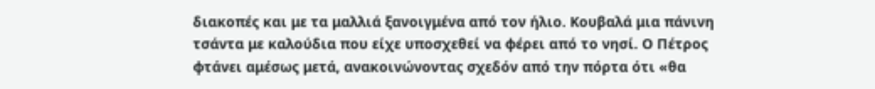διακοπές και με τα μαλλιά ξανοιγμένα από τον ήλιο. Κουβαλά μια πάνινη τσάντα με καλούδια που είχε υποσχεθεί να φέρει από το νησί. Ο Πέτρος φτάνει αμέσως μετά, ανακοινώνοντας σχεδόν από την πόρτα ότι «θα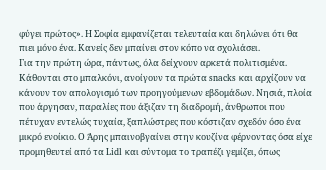φύγει πρώτος». Η Σοφία εμφανίζεται τελευταία και δηλώνει ότι θα πιει μόνο ένα. Κανείς δεν μπαίνει στον κόπο να σχολιάσει.
Για την πρώτη ώρα, πάντως, όλα δείχνουν αρκετά πολιτισμένα. Κάθονται στο μπαλκόνι, ανοίγουν τα πρώτα snacks και αρχίζουν να κάνουν τον απολογισμό των προηγούμενων εβδομάδων. Νησιά, πλοία που άργησαν, παραλίες που άξιζαν τη διαδρομή, άνθρωποι που πέτυχαν εντελώς τυχαία, ξαπλώστρες που κόστιζαν σχεδόν όσο ένα μικρό ενοίκιο. Ο Άρης μπαινοβγαίνει στην κουζίνα φέρνοντας όσα είχε προμηθευτεί από τα Lidl και σύντομα το τραπέζι γεμίζει, όπως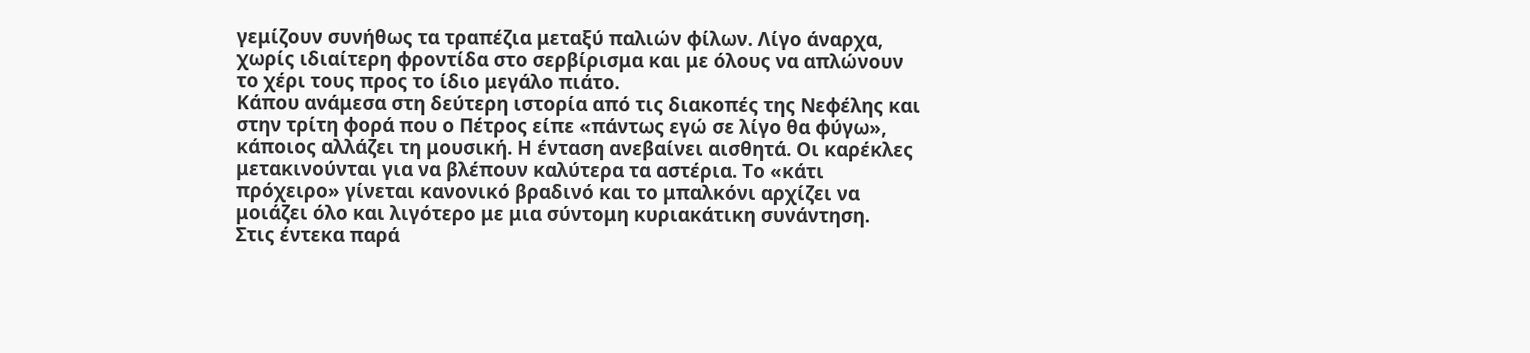γεμίζουν συνήθως τα τραπέζια μεταξύ παλιών φίλων. Λίγο άναρχα, χωρίς ιδιαίτερη φροντίδα στο σερβίρισμα και με όλους να απλώνουν το χέρι τους προς το ίδιο μεγάλο πιάτο.
Κάπου ανάμεσα στη δεύτερη ιστορία από τις διακοπές της Νεφέλης και στην τρίτη φορά που ο Πέτρος είπε «πάντως εγώ σε λίγο θα φύγω», κάποιος αλλάζει τη μουσική. Η ένταση ανεβαίνει αισθητά. Οι καρέκλες μετακινούνται για να βλέπουν καλύτερα τα αστέρια. Το «κάτι πρόχειρο» γίνεται κανονικό βραδινό και το μπαλκόνι αρχίζει να μοιάζει όλο και λιγότερο με μια σύντομη κυριακάτικη συνάντηση.
Στις έντεκα παρά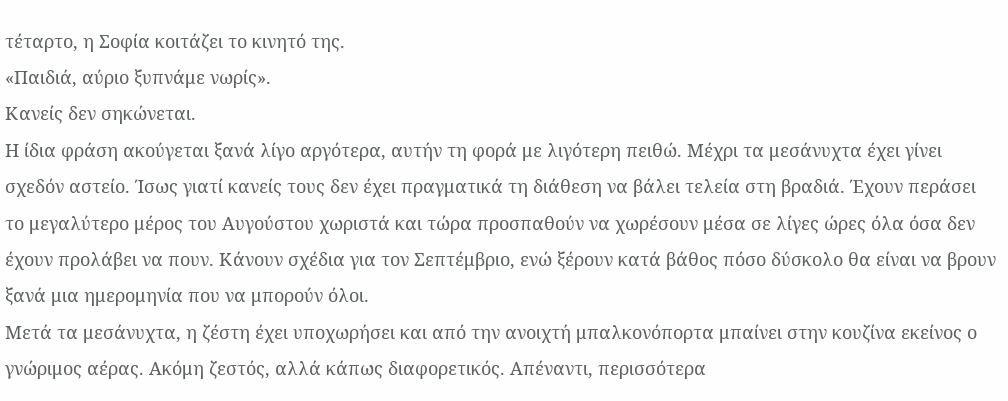τέταρτο, η Σοφία κοιτάζει το κινητό της.
«Παιδιά, αύριο ξυπνάμε νωρίς».
Κανείς δεν σηκώνεται.
Η ίδια φράση ακούγεται ξανά λίγο αργότερα, αυτήν τη φορά με λιγότερη πειθώ. Μέχρι τα μεσάνυχτα έχει γίνει σχεδόν αστείο. Ίσως γιατί κανείς τους δεν έχει πραγματικά τη διάθεση να βάλει τελεία στη βραδιά. Έχουν περάσει το μεγαλύτερο μέρος του Αυγούστου χωριστά και τώρα προσπαθούν να χωρέσουν μέσα σε λίγες ώρες όλα όσα δεν έχουν προλάβει να πουν. Κάνουν σχέδια για τον Σεπτέμβριο, ενώ ξέρουν κατά βάθος πόσο δύσκολο θα είναι να βρουν ξανά μια ημερομηνία που να μπορούν όλοι.
Μετά τα μεσάνυχτα, η ζέστη έχει υποχωρήσει και από την ανοιχτή μπαλκονόπορτα μπαίνει στην κουζίνα εκείνος ο γνώριμος αέρας. Ακόμη ζεστός, αλλά κάπως διαφορετικός. Απέναντι, περισσότερα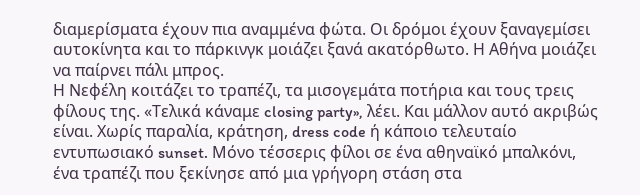διαμερίσματα έχουν πια αναμμένα φώτα. Οι δρόμοι έχουν ξαναγεμίσει αυτοκίνητα και το πάρκινγκ μοιάζει ξανά ακατόρθωτο. Η Αθήνα μοιάζει να παίρνει πάλι μπρος.
Η Νεφέλη κοιτάζει το τραπέζι, τα μισογεμάτα ποτήρια και τους τρεις φίλους της. «Τελικά κάναμε closing party», λέει. Και μάλλον αυτό ακριβώς είναι. Χωρίς παραλία, κράτηση, dress code ή κάποιο τελευταίο εντυπωσιακό sunset. Μόνο τέσσερις φίλοι σε ένα αθηναϊκό μπαλκόνι, ένα τραπέζι που ξεκίνησε από μια γρήγορη στάση στα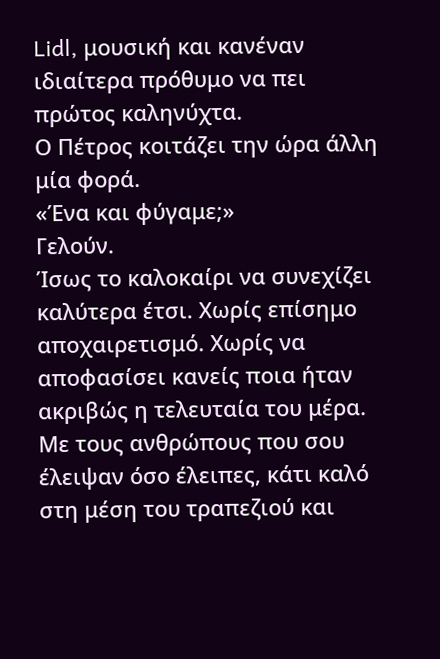Lidl, μουσική και κανέναν ιδιαίτερα πρόθυμο να πει πρώτος καληνύχτα.
Ο Πέτρος κοιτάζει την ώρα άλλη μία φορά.
«Ένα και φύγαμε;»
Γελούν.
Ίσως το καλοκαίρι να συνεχίζει καλύτερα έτσι. Χωρίς επίσημο αποχαιρετισμό. Χωρίς να αποφασίσει κανείς ποια ήταν ακριβώς η τελευταία του μέρα. Με τους ανθρώπους που σου έλειψαν όσο έλειπες, κάτι καλό στη μέση του τραπεζιού και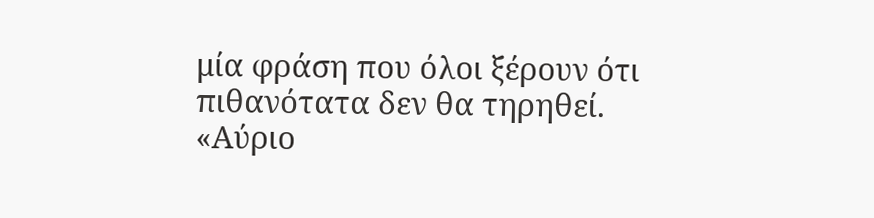μία φράση που όλοι ξέρουν ότι πιθανότατα δεν θα τηρηθεί.
«Αύριο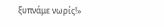ξυπνάμε νωρίς!»